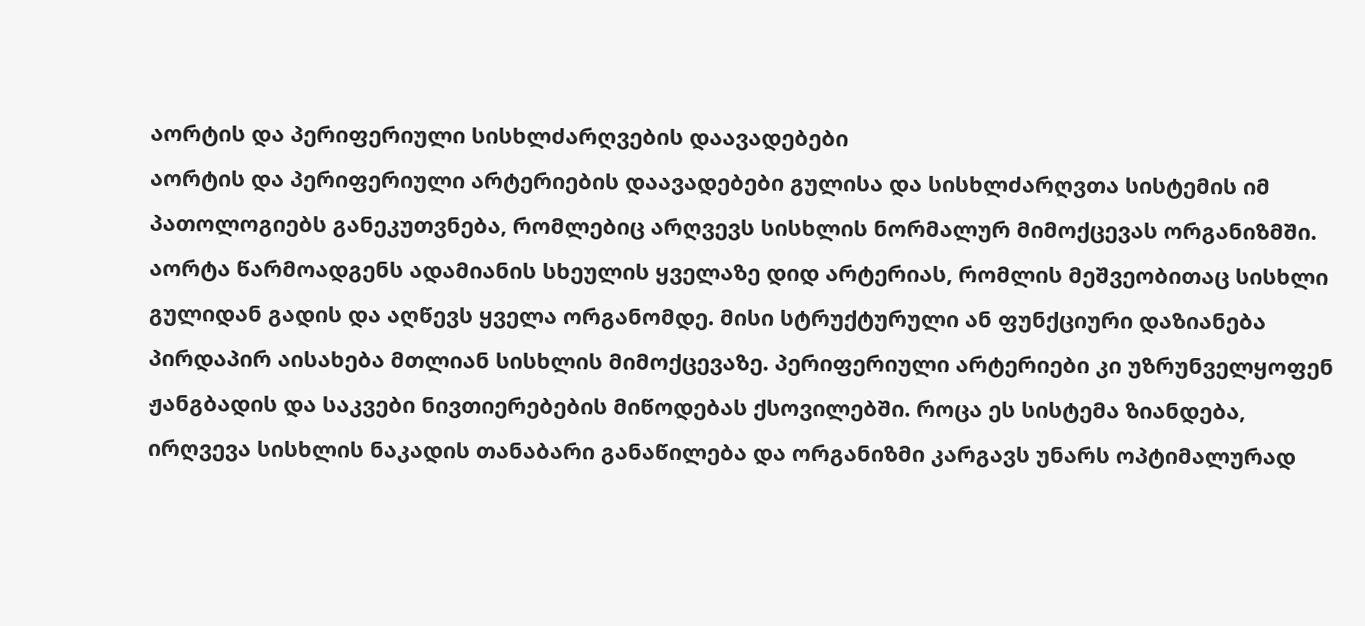აორტის და პერიფერიული სისხლძარღვების დაავადებები
აორტის და პერიფერიული არტერიების დაავადებები გულისა და სისხლძარღვთა სისტემის იმ პათოლოგიებს განეკუთვნება, რომლებიც არღვევს სისხლის ნორმალურ მიმოქცევას ორგანიზმში. აორტა წარმოადგენს ადამიანის სხეულის ყველაზე დიდ არტერიას, რომლის მეშვეობითაც სისხლი გულიდან გადის და აღწევს ყველა ორგანომდე. მისი სტრუქტურული ან ფუნქციური დაზიანება პირდაპირ აისახება მთლიან სისხლის მიმოქცევაზე. პერიფერიული არტერიები კი უზრუნველყოფენ ჟანგბადის და საკვები ნივთიერებების მიწოდებას ქსოვილებში. როცა ეს სისტემა ზიანდება, ირღვევა სისხლის ნაკადის თანაბარი განაწილება და ორგანიზმი კარგავს უნარს ოპტიმალურად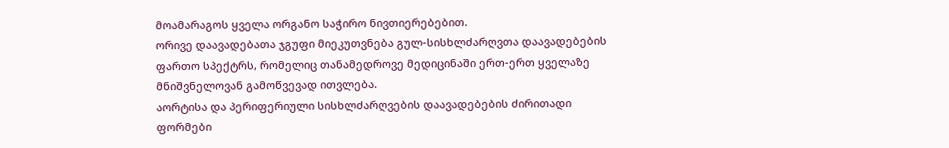მოამარაგოს ყველა ორგანო საჭირო ნივთიერებებით.
ორივე დაავადებათა ჯგუფი მიეკუთვნება გულ-სისხლძარღვთა დაავადებების ფართო სპექტრს, რომელიც თანამედროვე მედიცინაში ერთ-ერთ ყველაზე მნიშვნელოვან გამოწვევად ითვლება.
აორტისა და პერიფერიული სისხლძარღვების დაავადებების ძირითადი ფორმები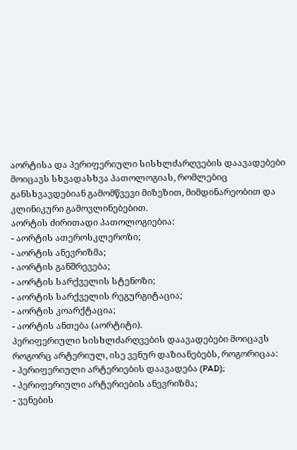აორტისა და პერიფერიული სისხლძარღვების დაავადებები მოიცავს სხვადასხვა პათოლოგიას, რომლებიც განსხვავდებიან გამომწვევი მიზეზით, მიმდინარეობით და კლინიკური გამოვლინებებით.
აორტის ძირითადი პათოლოგიებია:
- აორტის ათეროსკლეროზი;
- აორტის ანევრიზმა;
- აორტის განშრევება;
- აორტის სარქველის სტენოზი;
- აორტის სარქველის რეგურგიტაცია;
- აორტის კოარქტაცია;
- აორტის ანთება (აორტიტი).
პერიფერიული სისხლძარღვების დაავადებები მოიცავს როგორც არტერიულ, ისე ვენურ დაზიანებებს, როგორიცაა:
- პერიფერიული არტერიების დაავადება (PAD);
- პერიფერიული არტერიების ანევრიზმა;
- ვენების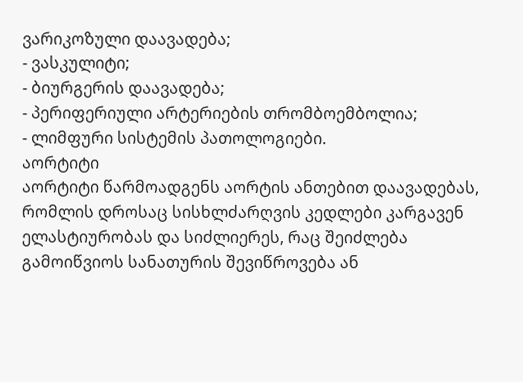ვარიკოზული დაავადება;
- ვასკულიტი;
- ბიურგერის დაავადება;
- პერიფერიული არტერიების თრომბოემბოლია;
- ლიმფური სისტემის პათოლოგიები.
აორტიტი
აორტიტი წარმოადგენს აორტის ანთებით დაავადებას, რომლის დროსაც სისხლძარღვის კედლები კარგავენ ელასტიურობას და სიძლიერეს, რაც შეიძლება გამოიწვიოს სანათურის შევიწროვება ან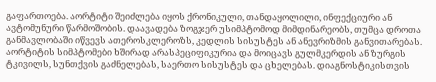გაფართოება. აორტიტი შეიძლება იყოს ქრონიკული, თანდაყოლილი, ინფექციური ან ავტომუნური წარმოშობის. დაავადება ზოგჯერ უსიმპტომოდ მიმდინარეობს, თუმცა დროთა განმავლობაში იწვევს ათეროსკლეროზს, კედლის სისუსტეს ან ანევრიზმის განვითარებას.
აორტიტის სიმპტომები ხშირად არასპეციფიკურია და მოიცავს გულმკერდის ან ზურგის ტკივილს, სუნთქვის გაძნელებას, საერთო სისუსტეს და ცხელებას. დიაგნოსტიკისთვის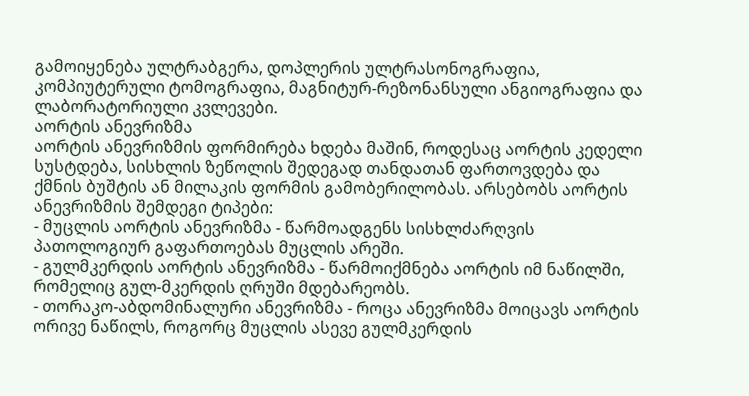გამოიყენება ულტრაბგერა, დოპლერის ულტრასონოგრაფია, კომპიუტერული ტომოგრაფია, მაგნიტურ-რეზონანსული ანგიოგრაფია და ლაბორატორიული კვლევები.
აორტის ანევრიზმა
აორტის ანევრიზმის ფორმირება ხდება მაშინ, როდესაც აორტის კედელი სუსტდება, სისხლის ზეწოლის შედეგად თანდათან ფართოვდება და ქმნის ბუშტის ან მილაკის ფორმის გამობერილობას. არსებობს აორტის ანევრიზმის შემდეგი ტიპები:
- მუცლის აორტის ანევრიზმა - წარმოადგენს სისხლძარღვის პათოლოგიურ გაფართოებას მუცლის არეში.
- გულმკერდის აორტის ანევრიზმა - წარმოიქმნება აორტის იმ ნაწილში, რომელიც გულ-მკერდის ღრუში მდებარეობს.
- თორაკო-აბდომინალური ანევრიზმა - როცა ანევრიზმა მოიცავს აორტის ორივე ნაწილს, როგორც მუცლის ასევე გულმკერდის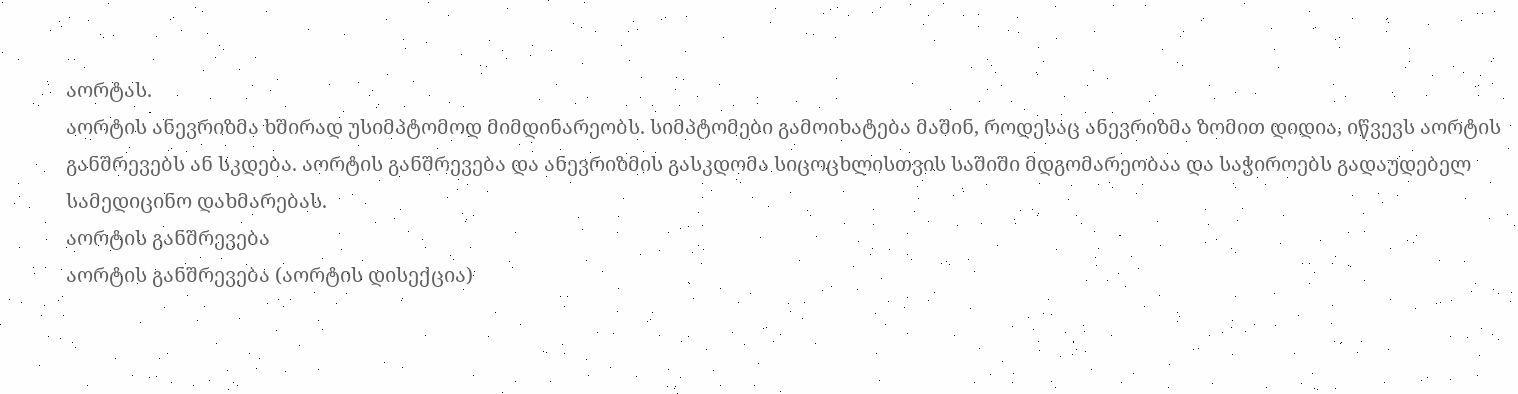აორტას.
აორტის ანევრიზმა ხშირად უსიმპტომოდ მიმდინარეობს. სიმპტომები გამოიხატება მაშინ, როდესაც ანევრიზმა ზომით დიდია, იწვევს აორტის განშრევებს ან სკდება. აორტის განშრევება და ანევრიზმის გასკდომა სიცოცხლისთვის საშიში მდგომარეობაა და საჭიროებს გადაუდებელ სამედიცინო დახმარებას.
აორტის განშრევება
აორტის განშრევება (აორტის დისექცია)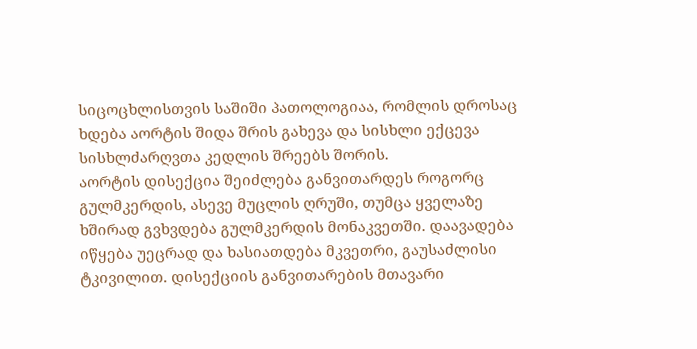სიცოცხლისთვის საშიში პათოლოგიაა, რომლის დროსაც ხდება აორტის შიდა შრის გახევა და სისხლი ექცევა სისხლძარღვთა კედლის შრეებს შორის.
აორტის დისექცია შეიძლება განვითარდეს როგორც გულმკერდის, ასევე მუცლის ღრუში, თუმცა ყველაზე ხშირად გვხვდება გულმკერდის მონაკვეთში. დაავადება იწყება უეცრად და ხასიათდება მკვეთრი, გაუსაძლისი ტკივილით. დისექციის განვითარების მთავარი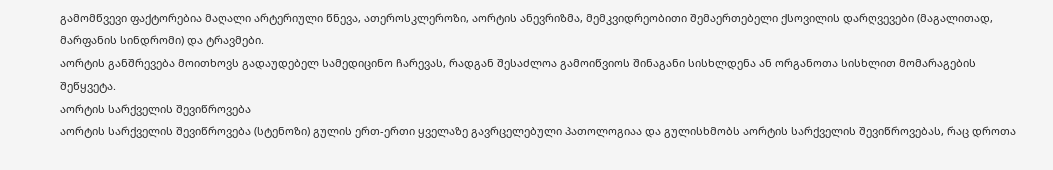გამომწვევი ფაქტორებია მაღალი არტერიული წნევა, ათეროსკლეროზი, აორტის ანევრიზმა, მემკვიდრეობითი შემაერთებელი ქსოვილის დარღვევები (მაგალითად, მარფანის სინდრომი) და ტრავმები.
აორტის განშრევება მოითხოვს გადაუდებელ სამედიცინო ჩარევას, რადგან შესაძლოა გამოიწვიოს შინაგანი სისხლდენა ან ორგანოთა სისხლით მომარაგების შეწყვეტა.
აორტის სარქველის შევიწროვება
აორტის სარქველის შევიწროვება (სტენოზი) გულის ერთ-ერთი ყველაზე გავრცელებული პათოლოგიაა და გულისხმობს აორტის სარქველის შევიწროვებას, რაც დროთა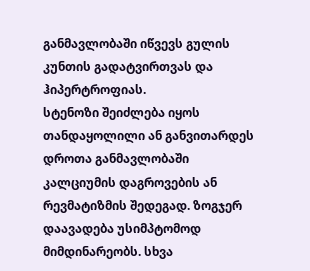განმავლობაში იწვევს გულის კუნთის გადატვირთვას და ჰიპერტროფიას.
სტენოზი შეიძლება იყოს თანდაყოლილი ან განვითარდეს დროთა განმავლობაში კალციუმის დაგროვების ან რევმატიზმის შედეგად. ზოგჯერ დაავადება უსიმპტომოდ მიმდინარეობს. სხვა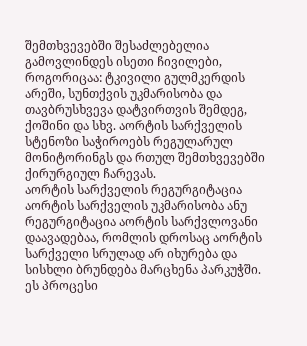შემთხვევებში შესაძლებელია გამოვლინდეს ისეთი ჩივილები, როგორიცაა: ტკივილი გულმკერდის არეში, სუნთქვის უკმარისობა და თავბრუსხვევა დატვირთვის შემდეგ, ქოშინი და სხვ. აორტის სარქველის სტენოზი საჭიროებს რეგულარულ მონიტორინგს და რთულ შემთხვევებში ქირურგიულ ჩარევას.
აორტის სარქველის რეგურგიტაცია
აორტის სარქველის უკმარისობა ანუ რეგურგიტაცია აორტის სარქვლოვანი დაავადებაა, რომლის დროსაც აორტის სარქველი სრულად არ იხურება და სისხლი ბრუნდება მარცხენა პარკუჭში. ეს პროცესი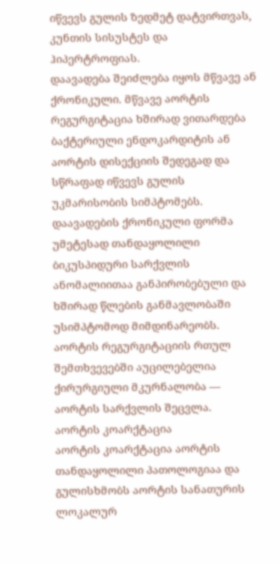იწვევს გულის ზედმეტ დატვირთვას, კუნთის სისუსტეს და ჰიპერტროფიას.
დაავადება შეიძლება იყოს მწვავე ან ქრონიკული. მწვავე აორტის რეგურგიტაცია ხშირად ვითარდება ბაქტერიული ენდოკარდიტის ან აორტის დისექციის შედეგად და სწრაფად იწვევს გულის უკმარისობის სიმპტომებს. დაავადების ქრონიკული ფორმა უმეტესად თანდაყოლილი ბიკუსპიდური სარქვლის ანომალიითაა განპირობებული და ხშირად წლების განმავლობაში უსიმპტომოდ მიმდინარეობს.
აორტის რეგურგიტაციის რთულ შემთხვევებში აუცილებელია ქირურგიული მკურნალობა — აორტის სარქვლის შეცვლა.
აორტის კოარქტაცია
აორტის კოარქტაცია აორტის თანდაყოლილი პათოლოგიაა და გულისხმობს აორტის სანათურის ლოკალურ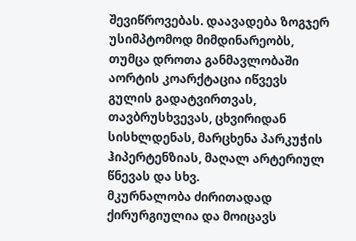შევიწროვებას. დაავადება ზოგჯერ უსიმპტომოდ მიმდინარეობს, თუმცა დროთა განმავლობაში აორტის კოარქტაცია იწვევს გულის გადატვირთვას, თავბრუსხვევას, ცხვირიდან სისხლდენას, მარცხენა პარკუჭის ჰიპერტენზიას, მაღალ არტერიულ წნევას და სხვ.
მკურნალობა ძირითადად ქირურგიულია და მოიცავს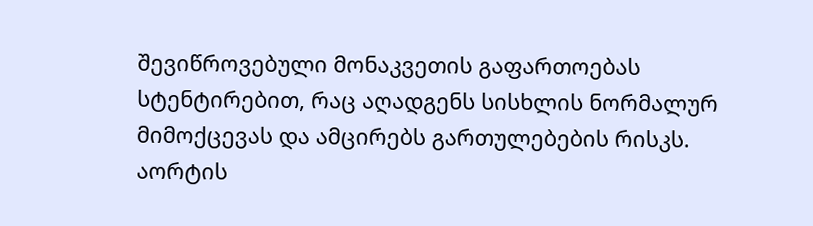შევიწროვებული მონაკვეთის გაფართოებას სტენტირებით, რაც აღადგენს სისხლის ნორმალურ მიმოქცევას და ამცირებს გართულებების რისკს.
აორტის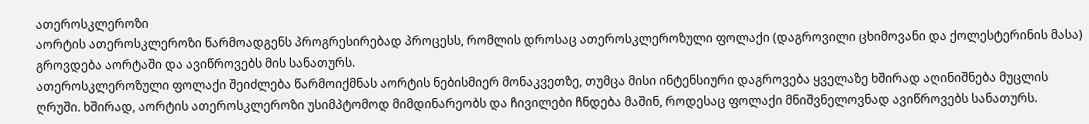ათეროსკლეროზი
აორტის ათეროსკლეროზი წარმოადგენს პროგრესირებად პროცესს, რომლის დროსაც ათეროსკლეროზული ფოლაქი (დაგროვილი ცხიმოვანი და ქოლესტერინის მასა) გროვდება აორტაში და ავიწროვებს მის სანათურს.
ათეროსკლეროზული ფოლაქი შეიძლება წარმოიქმნას აორტის ნებისმიერ მონაკვეთზე, თუმცა მისი ინტენსიური დაგროვება ყველაზე ხშირად აღინიშნება მუცლის ღრუში. ხშირად, აორტის ათეროსკლეროზი უსიმპტომოდ მიმდინარეობს და ჩივილები ჩნდება მაშინ, როდესაც ფოლაქი მნიშვნელოვნად ავიწროვებს სანათურს.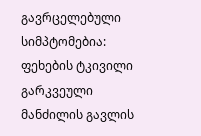გავრცელებული სიმპტომებია: ფეხების ტკივილი გარკვეული მანძილის გავლის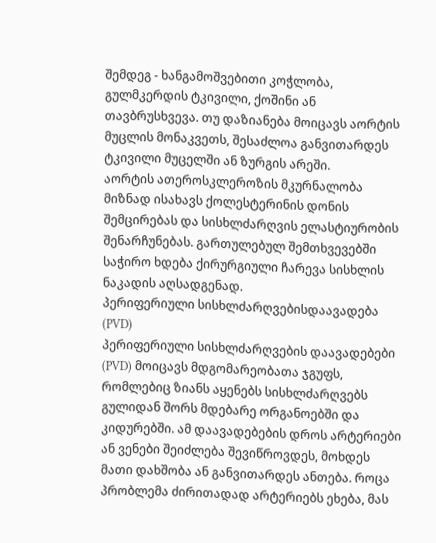შემდეგ - ხანგამოშვებითი კოჭლობა, გულმკერდის ტკივილი, ქოშინი ან თავბრუსხვევა. თუ დაზიანება მოიცავს აორტის მუცლის მონაკვეთს, შესაძლოა განვითარდეს ტკივილი მუცელში ან ზურგის არეში.
აორტის ათეროსკლეროზის მკურნალობა მიზნად ისახავს ქოლესტერინის დონის შემცირებას და სისხლძარღვის ელასტიურობის შენარჩუნებას. გართულებულ შემთხვევებში საჭირო ხდება ქირურგიული ჩარევა სისხლის ნაკადის აღსადგენად.
პერიფერიული სისხლძარღვებისდაავადება (PVD)
პერიფერიული სისხლძარღვების დაავადებები (PVD) მოიცავს მდგომარეობათა ჯგუფს, რომლებიც ზიანს აყენებს სისხლძარღვებს გულიდან შორს მდებარე ორგანოებში და კიდურებში. ამ დაავადებების დროს არტერიები ან ვენები შეიძლება შევიწროვდეს, მოხდეს მათი დახშობა ან განვითარდეს ანთება. როცა პრობლემა ძირითადად არტერიებს ეხება, მას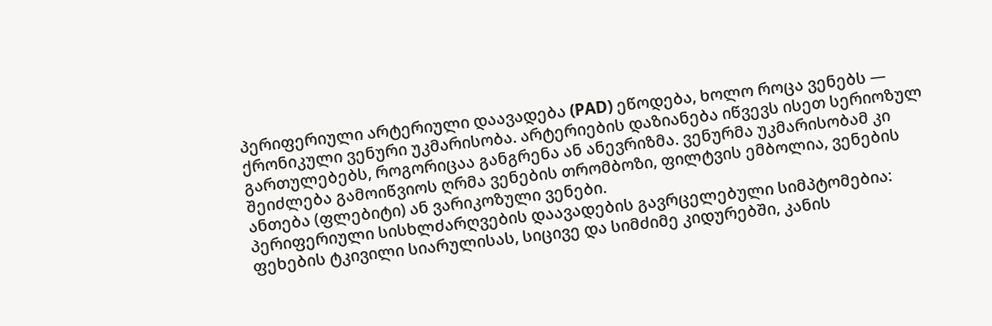პერიფერიული არტერიული დაავადება (PAD) ეწოდება, ხოლო როცა ვენებს — ქრონიკული ვენური უკმარისობა. არტერიების დაზიანება იწვევს ისეთ სერიოზულ გართულებებს, როგორიცაა განგრენა ან ანევრიზმა. ვენურმა უკმარისობამ კი შეიძლება გამოიწვიოს ღრმა ვენების თრომბოზი, ფილტვის ემბოლია, ვენების ანთება (ფლებიტი) ან ვარიკოზული ვენები.
პერიფერიული სისხლძარღვების დაავადების გავრცელებული სიმპტომებია: ფეხების ტკივილი სიარულისას, სიცივე და სიმძიმე კიდურებში, კანის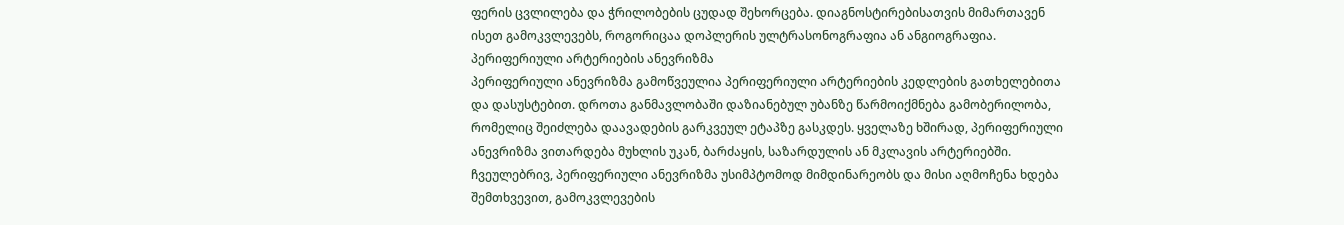ფერის ცვლილება და ჭრილობების ცუდად შეხორცება. დიაგნოსტირებისათვის მიმართავენ ისეთ გამოკვლევებს, როგორიცაა დოპლერის ულტრასონოგრაფია ან ანგიოგრაფია.
პერიფერიული არტერიების ანევრიზმა
პერიფერიული ანევრიზმა გამოწვეულია პერიფერიული არტერიების კედლების გათხელებითა და დასუსტებით. დროთა განმავლობაში დაზიანებულ უბანზე წარმოიქმნება გამობერილობა, რომელიც შეიძლება დაავადების გარკვეულ ეტაპზე გასკდეს. ყველაზე ხშირად, პერიფერიული ანევრიზმა ვითარდება მუხლის უკან, ბარძაყის, საზარდულის ან მკლავის არტერიებში.
ჩვეულებრივ, პერიფერიული ანევრიზმა უსიმპტომოდ მიმდინარეობს და მისი აღმოჩენა ხდება შემთხვევით, გამოკვლევების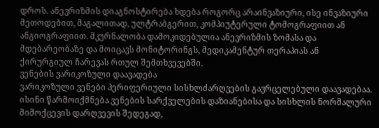დროს. ანევრიზმის დიაგნოსტირება ხდება როგორც არაინვაზიური, ისე ინვაზიური მეთოდებით, მაგალითად, ულტრაბგერით, კომპიუტერული ტომოგრაფიით ან ანგიოგრაფიით. მკურნალობა დამოკიდებულია ანევრიზმის ზომასა და მდებარეობაზე და მოიცავს მონიტორინგს, მედიკამენტურ თერაპიას ან ქირურგიულ ჩარევას რთულ შემთხვევებში.
ვენების ვარიკოზული დაავადება
ვარიკოზული ვენები პერიფერიული სისხლძარღვების გავრცელებული დაავადებაა. ისინი წარმოიქმნება ვენების სარქველების დაზიანებისა და სისხლის ნორმალური მიმოქცევის დარღვევის შედეგად,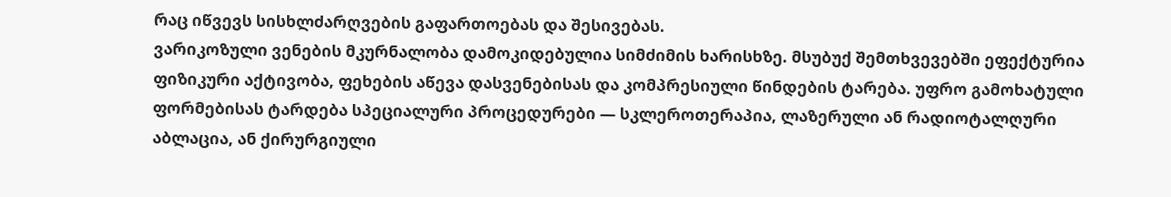რაც იწვევს სისხლძარღვების გაფართოებას და შესივებას.
ვარიკოზული ვენების მკურნალობა დამოკიდებულია სიმძიმის ხარისხზე. მსუბუქ შემთხვევებში ეფექტურია ფიზიკური აქტივობა, ფეხების აწევა დასვენებისას და კომპრესიული წინდების ტარება. უფრო გამოხატული ფორმებისას ტარდება სპეციალური პროცედურები — სკლეროთერაპია, ლაზერული ან რადიოტალღური აბლაცია, ან ქირურგიული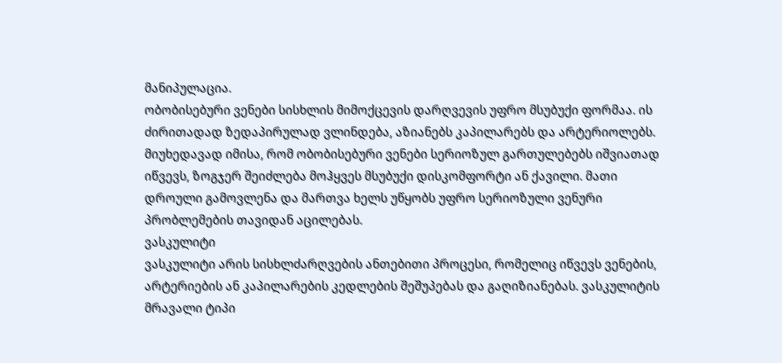მანიპულაცია.
ობობისებური ვენები სისხლის მიმოქცევის დარღვევის უფრო მსუბუქი ფორმაა. ის ძირითადად ზედაპირულად ვლინდება, აზიანებს კაპილარებს და არტერიოლებს. მიუხედავად იმისა, რომ ობობისებური ვენები სერიოზულ გართულებებს იშვიათად იწვევს, ზოგჯერ შეიძლება მოჰყვეს მსუბუქი დისკომფორტი ან ქავილი. მათი დროული გამოვლენა და მართვა ხელს უწყობს უფრო სერიოზული ვენური პრობლემების თავიდან აცილებას.
ვასკულიტი
ვასკულიტი არის სისხლძარღვების ანთებითი პროცესი, რომელიც იწვევს ვენების, არტერიების ან კაპილარების კედლების შეშუპებას და გაღიზიანებას. ვასკულიტის მრავალი ტიპი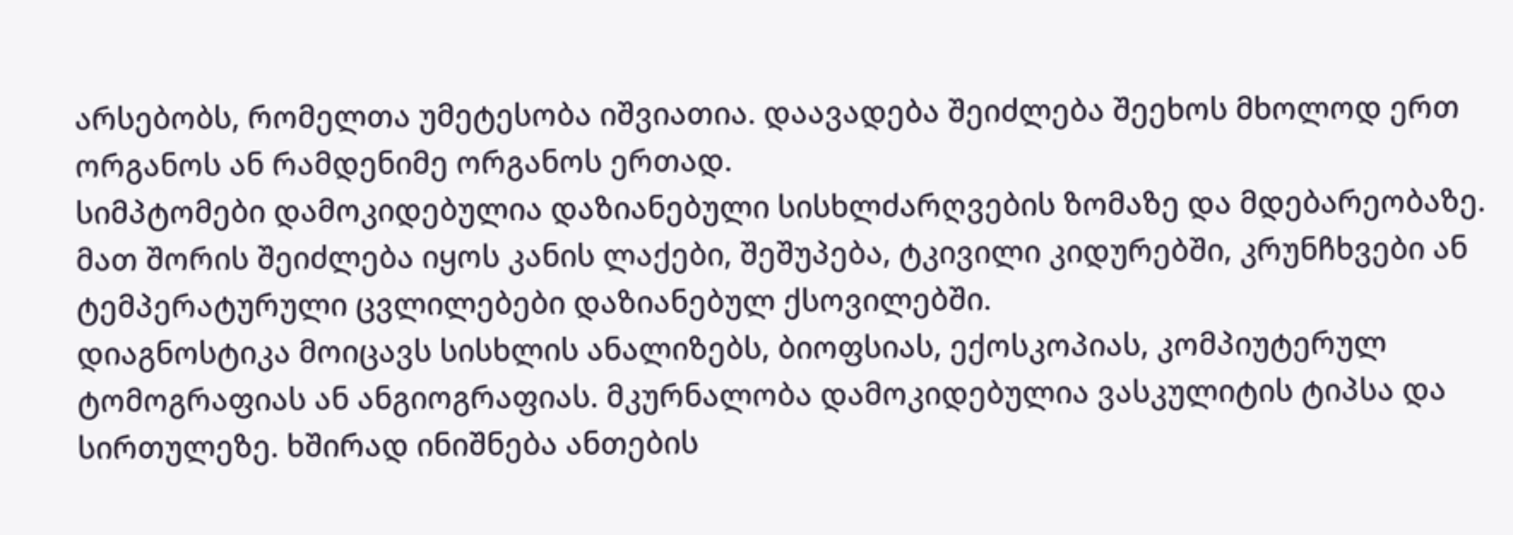არსებობს, რომელთა უმეტესობა იშვიათია. დაავადება შეიძლება შეეხოს მხოლოდ ერთ ორგანოს ან რამდენიმე ორგანოს ერთად.
სიმპტომები დამოკიდებულია დაზიანებული სისხლძარღვების ზომაზე და მდებარეობაზე. მათ შორის შეიძლება იყოს კანის ლაქები, შეშუპება, ტკივილი კიდურებში, კრუნჩხვები ან ტემპერატურული ცვლილებები დაზიანებულ ქსოვილებში.
დიაგნოსტიკა მოიცავს სისხლის ანალიზებს, ბიოფსიას, ექოსკოპიას, კომპიუტერულ ტომოგრაფიას ან ანგიოგრაფიას. მკურნალობა დამოკიდებულია ვასკულიტის ტიპსა და სირთულეზე. ხშირად ინიშნება ანთების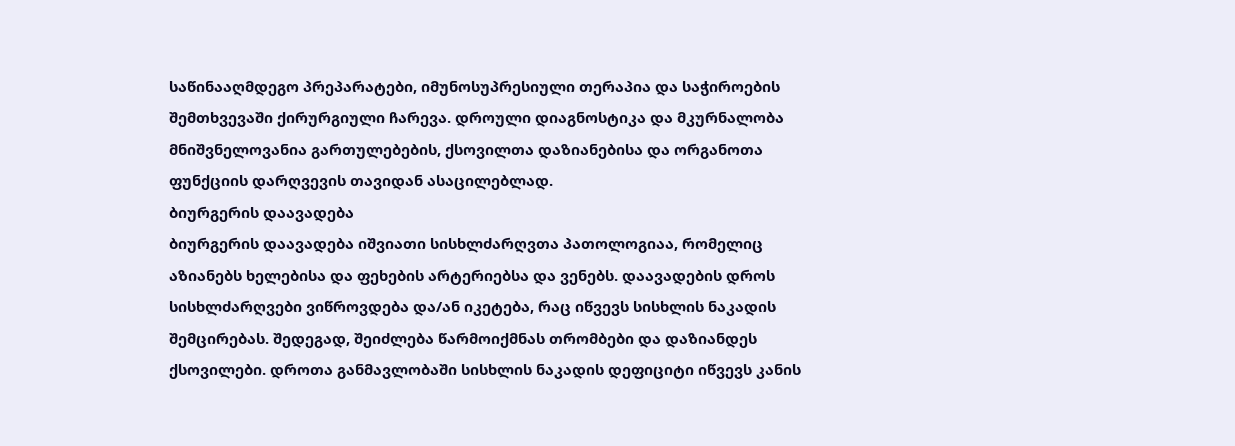საწინააღმდეგო პრეპარატები, იმუნოსუპრესიული თერაპია და საჭიროების შემთხვევაში ქირურგიული ჩარევა. დროული დიაგნოსტიკა და მკურნალობა მნიშვნელოვანია გართულებების, ქსოვილთა დაზიანებისა და ორგანოთა ფუნქციის დარღვევის თავიდან ასაცილებლად.
ბიურგერის დაავადება
ბიურგერის დაავადება იშვიათი სისხლძარღვთა პათოლოგიაა, რომელიც აზიანებს ხელებისა და ფეხების არტერიებსა და ვენებს. დაავადების დროს სისხლძარღვები ვიწროვდება და/ან იკეტება, რაც იწვევს სისხლის ნაკადის შემცირებას. შედეგად, შეიძლება წარმოიქმნას თრომბები და დაზიანდეს ქსოვილები. დროთა განმავლობაში სისხლის ნაკადის დეფიციტი იწვევს კანის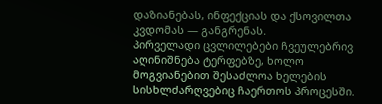დაზიანებას, ინფექციას და ქსოვილთა კვდომას — განგრენას.
პირველადი ცვლილებები ჩვეულებრივ აღინიშნება ტერფებზე, ხოლო მოგვიანებით შესაძლოა ხელების სისხლძარღვებიც ჩაერთოს პროცესში.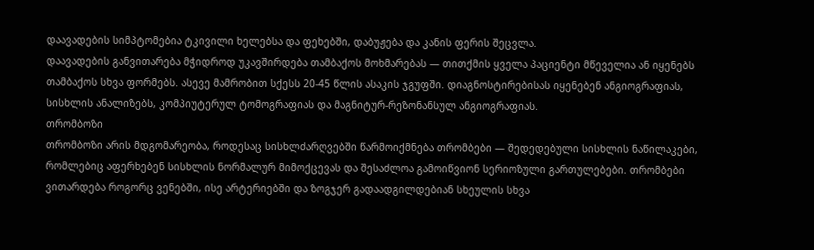დაავადების სიმპტომებია ტკივილი ხელებსა და ფეხებში, დაბუჟება და კანის ფერის შეცვლა.
დაავადების განვითარება მჭიდროდ უკავშირდება თამბაქოს მოხმარებას — თითქმის ყველა პაციენტი მწეველია ან იყენებს თამბაქოს სხვა ფორმებს. ასევე მამრობით სქესს 20-45 წლის ასაკის ჯგუფში. დიაგნოსტირებისას იყენებენ ანგიოგრაფიას, სისხლის ანალიზებს, კომპიუტერულ ტომოგრაფიას და მაგნიტურ-რეზონანსულ ანგიოგრაფიას.
თრომბოზი
თრომბოზი არის მდგომარეობა, როდესაც სისხლძარღვებში წარმოიქმნება თრომბები — შედედებული სისხლის ნაწილაკები, რომლებიც აფერხებენ სისხლის ნორმალურ მიმოქცევას და შესაძლოა გამოიწვიონ სერიოზული გართულებები. თრომბები ვითარდება როგორც ვენებში, ისე არტერიებში და ზოგჯერ გადაადგილდებიან სხეულის სხვა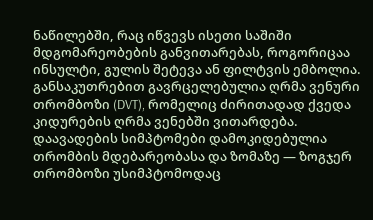ნაწილებში, რაც იწვევს ისეთი საშიში მდგომარეობების განვითარებას, როგორიცაა ინსულტი, გულის შეტევა ან ფილტვის ემბოლია.
განსაკუთრებით გავრცელებულია ღრმა ვენური თრომბოზი (DVT), რომელიც ძირითადად ქვედა კიდურების ღრმა ვენებში ვითარდება.
დაავადების სიმპტომები დამოკიდებულია თრომბის მდებარეობასა და ზომაზე — ზოგჯერ თრომბოზი უსიმპტომოდაც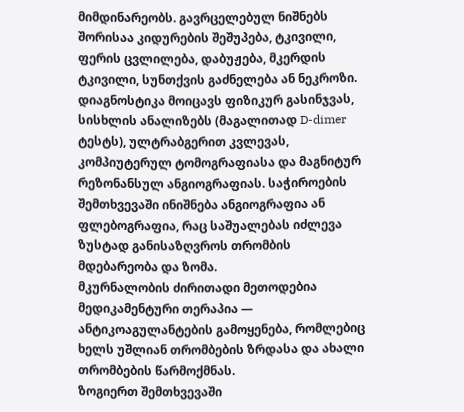მიმდინარეობს. გავრცელებულ ნიშნებს შორისაა კიდურების შეშუპება, ტკივილი, ფერის ცვლილება, დაბუჟება, მკერდის ტკივილი, სუნთქვის გაძნელება ან ნეკროზი.
დიაგნოსტიკა მოიცავს ფიზიკურ გასინჯვას, სისხლის ანალიზებს (მაგალითად D-dimer ტესტს), ულტრაბგერით კვლევას, კომპიუტერულ ტომოგრაფიასა და მაგნიტურ რეზონანსულ ანგიოგრაფიას. საჭიროების შემთხვევაში ინიშნება ანგიოგრაფია ან ფლებოგრაფია, რაც საშუალებას იძლევა ზუსტად განისაზღვროს თრომბის მდებარეობა და ზომა.
მკურნალობის ძირითადი მეთოდებია მედიკამენტური თერაპია — ანტიკოაგულანტების გამოყენება, რომლებიც ხელს უშლიან თრომბების ზრდასა და ახალი თრომბების წარმოქმნას.
ზოგიერთ შემთხვევაში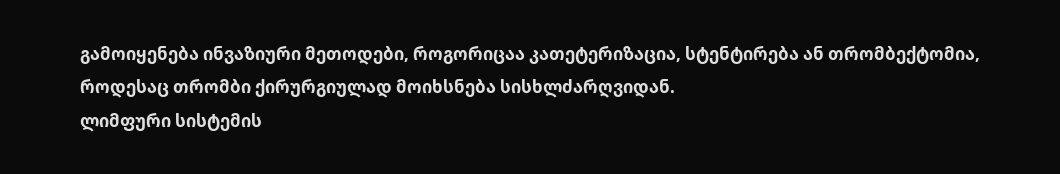გამოიყენება ინვაზიური მეთოდები, როგორიცაა კათეტერიზაცია, სტენტირება ან თრომბექტომია, როდესაც თრომბი ქირურგიულად მოიხსნება სისხლძარღვიდან.
ლიმფური სისტემის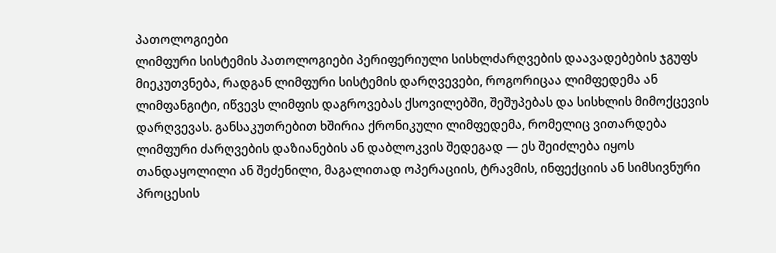პათოლოგიები
ლიმფური სისტემის პათოლოგიები პერიფერიული სისხლძარღვების დაავადებების ჯგუფს მიეკუთვნება, რადგან ლიმფური სისტემის დარღვევები, როგორიცაა ლიმფედემა ან ლიმფანგიტი, იწვევს ლიმფის დაგროვებას ქსოვილებში, შეშუპებას და სისხლის მიმოქცევის დარღვევას. განსაკუთრებით ხშირია ქრონიკული ლიმფედემა, რომელიც ვითარდება ლიმფური ძარღვების დაზიანების ან დაბლოკვის შედეგად — ეს შეიძლება იყოს თანდაყოლილი ან შეძენილი, მაგალითად ოპერაციის, ტრავმის, ინფექციის ან სიმსივნური პროცესის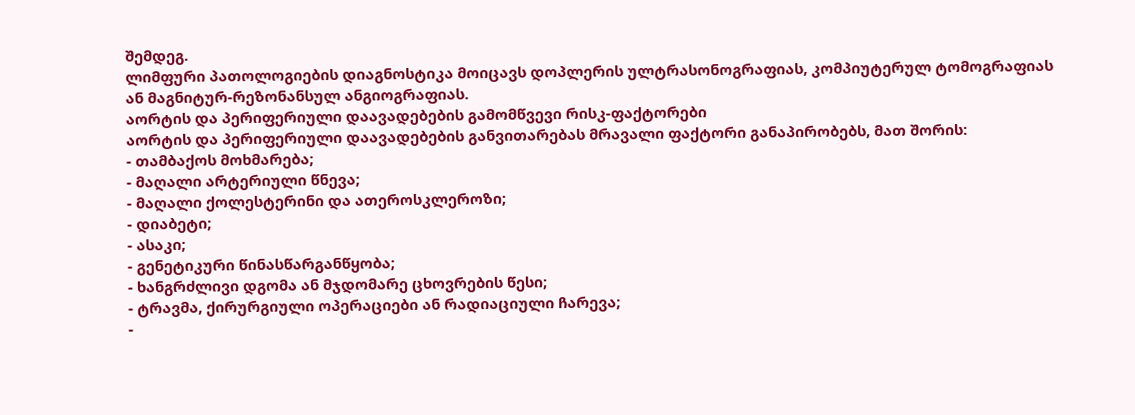შემდეგ.
ლიმფური პათოლოგიების დიაგნოსტიკა მოიცავს დოპლერის ულტრასონოგრაფიას, კომპიუტერულ ტომოგრაფიას ან მაგნიტურ-რეზონანსულ ანგიოგრაფიას.
აორტის და პერიფერიული დაავადებების გამომწვევი რისკ-ფაქტორები
აორტის და პერიფერიული დაავადებების განვითარებას მრავალი ფაქტორი განაპირობებს, მათ შორის:
- თამბაქოს მოხმარება;
- მაღალი არტერიული წნევა;
- მაღალი ქოლესტერინი და ათეროსკლეროზი;
- დიაბეტი;
- ასაკი;
- გენეტიკური წინასწარგანწყობა;
- ხანგრძლივი დგომა ან მჯდომარე ცხოვრების წესი;
- ტრავმა, ქირურგიული ოპერაციები ან რადიაციული ჩარევა;
-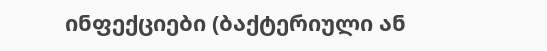ინფექციები (ბაქტერიული ან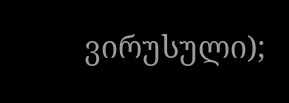ვირუსული);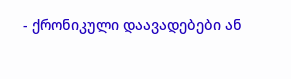- ქრონიკული დაავადებები ან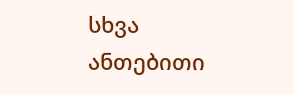სხვა ანთებითი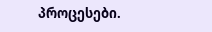პროცესები.